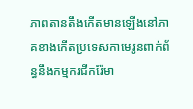ភាពតានតឹងកើតមានឡើងនៅភាគខាងកើតប្រទេសកាមេរូនពាក់ព័ន្ធនឹងកម្មករជីករ៉ែមា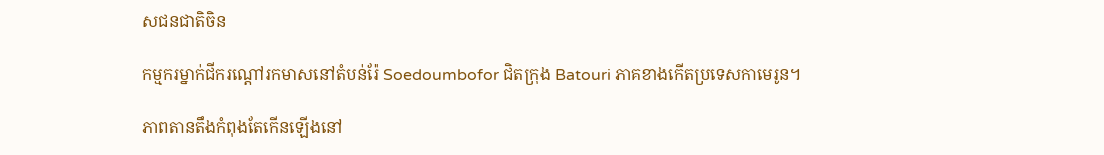សជនជាតិចិន

កម្មករម្នាក់ជីករណ្តៅរកមាសនៅតំបន់រ៉ែ Soedoumbofor ជិតក្រុង Batouri ភាគខាងកើតប្រទេសកាមេរូន។

ភាពតានតឹងកំពុងតែកើនឡើងនៅ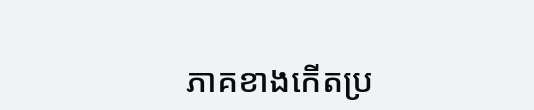ភាគខាងកើតប្រ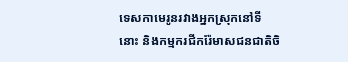ទេសកាមេរូនរវាងអ្នកស្រុកនៅទីនោះ និងកម្មករជីករ៉ែមាសជនជាតិចិ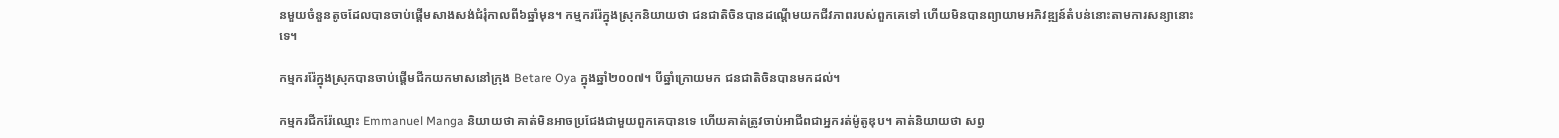នមួយចំនួនតូចដែលបានចាប់ផ្តើមសាងសង់ជំរុំកាលពី៦ឆ្នាំមុន។ កម្មកររ៉ែក្នុងស្រុកនិយាយថា ជនជាតិចិនបានដណ្តើមយកជីវភាពរបស់ពួកគេទៅ ហើយមិនបានព្យាយាមអភិវឌ្ឍន៍តំបន់នោះតាមការសន្យានោះទេ។

កម្មកររ៉ែក្នុងស្រុកបានចាប់ផ្តើមជីកយកមាសនៅក្រុង Betare Oya ក្នុងឆ្នាំ២០០៧។ បីឆ្នាំក្រោយមក ជនជាតិចិនបានមកដល់។

កម្មករជីករ៉ែឈ្មោះ Emmanuel Manga និយាយថា គាត់មិនអាចប្រជែងជាមួយពួកគេបានទេ ហើយគាត់ត្រូវចាប់អាជីពជាអ្នករត់ម៉ូតូឌុប។ គាត់និយាយថា សព្វ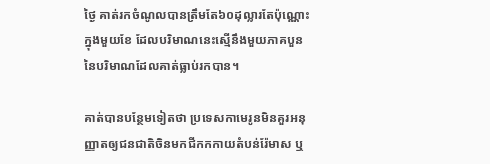ថ្ងៃ គាត់រកចំណូលបានត្រឹមតែ៦០ដុល្លារតែប៉ុណ្ណោះក្នុងមួយខែ ដែលបរិមាណនេះស្មើនឹងមួយភាគបួននៃបរិមាណដែលគាត់ធ្លាប់រកបាន។

គាត់បានបន្ថែមទៀតថា ប្រទេសកាមេរូនមិនគួរអនុញ្ញាតឲ្យជនជាតិចិនមកជីកកកាយតំបន់រ៉ែមាស ឬ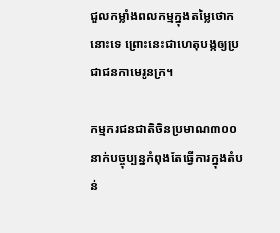ជួលកម្លាំងពលកម្មក្នុងតម្លៃថោកនោះទេ ព្រោះនេះជាហេតុបង្កឲ្យប្រជាជនកាមេរូនក្រ។

កម្មករជនជាតិចិនប្រមាណ៣០០នាក់បច្ចុប្បន្នកំពុងតែធ្វើការក្នុងតំបន់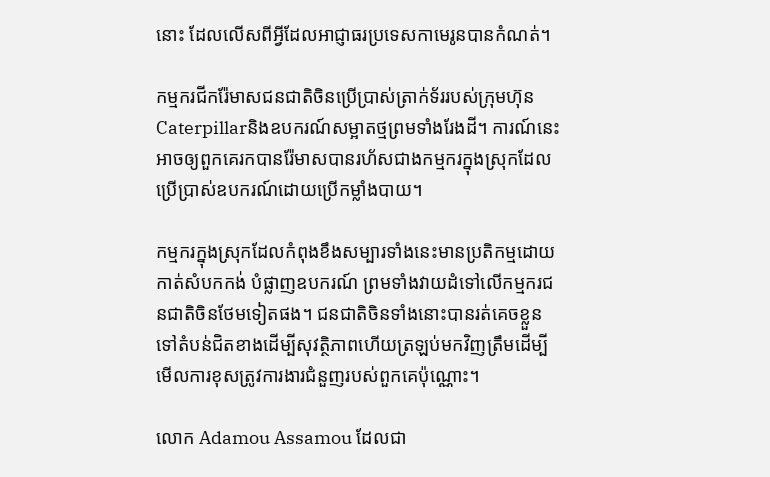នោះ ដែលលើសពីអ្វីដែលអាជ្ញាធរប្រទេសកាមេរូនបានកំណត់។

កម្មករជីករ៉ែមាសជនជាតិចិនប្រើប្រាស់ត្រាក់ទ័ររបស់ក្រុមហ៊ុន Caterpillarនិងឧបករណ៍សម្អាតថ្មព្រមទាំងរែងដី។ ការណ៍នេះអាចឲ្យពួកគេរកបានរ៉ែមាសបានរហ័សជាងកម្មករក្នុងស្រុកដែលប្រើប្រាស់ឧបករណ៍ដោយប្រើកម្លាំងបាយ។

កម្មករក្នុងស្រុកដែលកំពុងខឹងសម្បារទាំងនេះមានប្រតិកម្មដោយកាត់សំបកកង់ បំផ្លាញឧបករណ៍ ព្រមទាំងវាយដំទៅលើកម្មករជនជាតិចិនថែមទៀតផង។ ជនជាតិចិនទាំងនោះបានរត់គេចខ្លួនទៅតំបន់ជិតខាងដើម្បីសុវត្ថិភាពហើយត្រឡប់មកវិញត្រឹមដើម្បីមើលការខុសត្រូវការងារជំនួញរបស់ពួកគេប៉ុណ្ណោះ។

លោក Adamou Assamou ដែលជា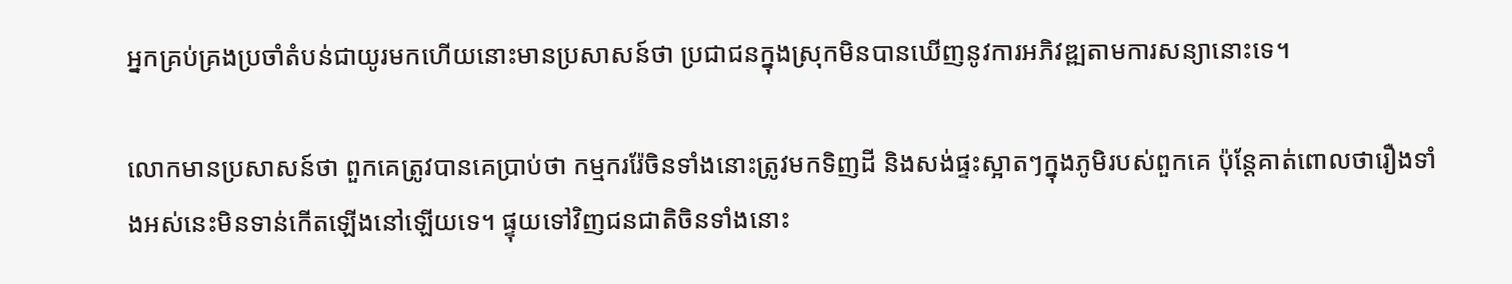អ្នកគ្រប់គ្រងប្រចាំតំបន់ជាយូរមកហើយនោះមានប្រសាសន៍ថា ប្រជាជនក្នុងស្រុកមិនបានឃើញនូវការអភិវឌ្ឍតាមការសន្យានោះទេ។

លោកមានប្រសាសន៍ថា ពួកគេត្រូវបានគេប្រាប់ថា កម្មកររ៉ែចិនទាំងនោះត្រូវមកទិញដី និងសង់ផ្ទះស្អាតៗក្នុងភូមិរបស់ពួកគេ ប៉ុន្តែគាត់ពោលថារឿងទាំងអស់នេះមិនទាន់កើតឡើងនៅឡើយទេ។ ផ្ទុយទៅវិញជនជាតិចិនទាំងនោះ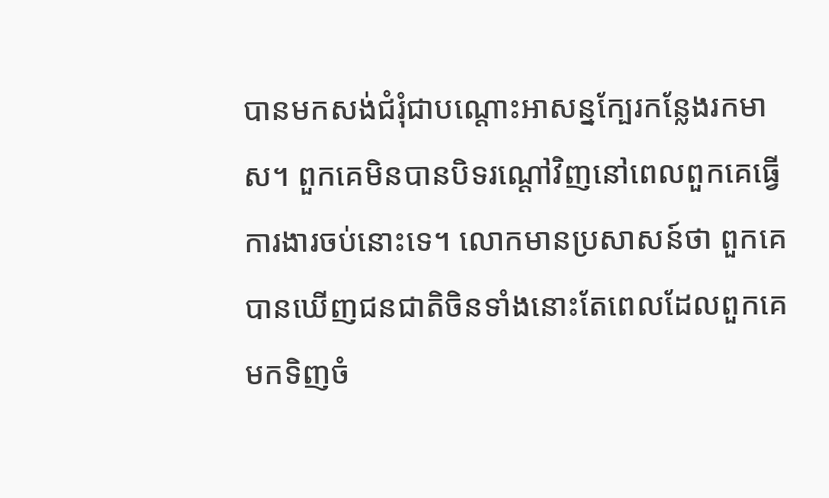បានមកសង់ជំរុំជាបណ្តោះអាសន្នក្បែរកន្លែងរកមាស។ ពួកគេមិនបានបិទរណ្តៅវិញនៅពេលពួកគេធ្វើការងារចប់នោះទេ។ លោកមានប្រសាសន៍ថា ពួកគេបានឃើញជនជាតិចិនទាំងនោះតែពេលដែលពួកគេមកទិញចំ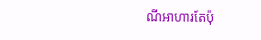ណីអាហារតែប៉ុ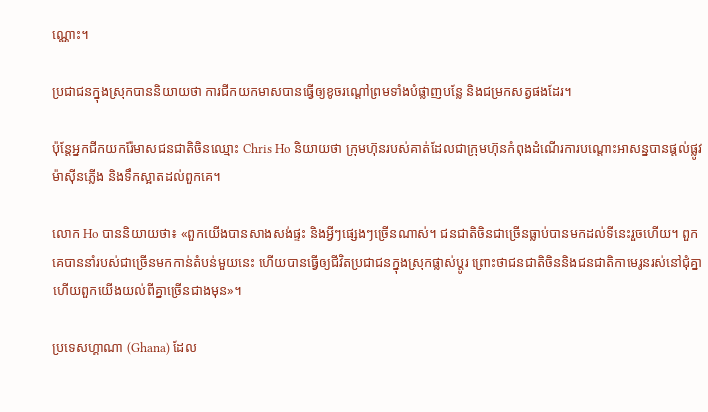ណ្ណោះ។

ប្រជាជនក្នុងស្រុកបាននិយាយថា ការជីកយកមាសបានធ្វើឲ្យខូចរណ្តៅព្រមទាំងបំផ្លាញបន្លែ និងជម្រកសត្វផងដែរ។

ប៉ុន្តែអ្នកជីកយករ៉ែមាសជនជាតិចិនឈ្មោះ Chris Ho និយាយថា ក្រុមហ៊ុនរបស់គាត់ដែលជាក្រុមហ៊ុនកំពុងដំណើរការបណ្តោះអាសន្នបានផ្តល់ផ្លូវ ម៉ាស៊ីនភ្លើង និងទឹកស្អាតដល់ពួកគេ។

លោក Ho បាននិយាយថា៖ «ពួកយើងបានសាងសង់ផ្ទះ និងអ្វីៗផ្សេងៗច្រើនណាស់។ ជនជាតិចិនជាច្រើនធ្លាប់បានមកដល់ទីនេះរួចហើយ។ ពួកគេបាននាំរបស់ជាច្រើនមកកាន់តំបន់មួយនេះ ហើយបានធ្វើឲ្យជីវិតប្រជាជនក្នុងស្រុកផ្លាស់ប្តូរ ព្រោះថាជនជាតិចិននិងជនជាតិកាមេរូនរស់នៅជុំគ្នា ហើយពួកយើងយល់ពីគ្នាច្រើនជាងមុន»។

ប្រទេសហ្គាណា (Ghana) ដែល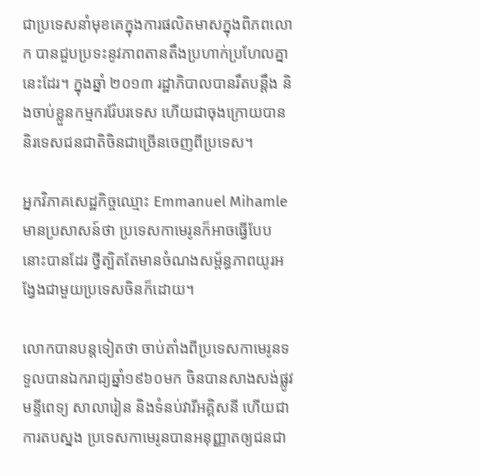ជាប្រទេសនាំមុខគេក្នុងការផលិតមាសក្នុងពិភពលោក បានជួបប្រទះនូវភាពតានតឹងប្រហាក់ប្រហែលគ្នានេះដែរ។ ក្នុងឆ្នាំ ២០១៣ រដ្ឋាភិបាលបានរឹតបន្តឹង និងចាប់ខ្លួនកម្មកររ៉ែបរទេស ហើយជាចុងក្រោយបាននិរទេសជនជាតិចិនជាច្រើនចេញពីប្រទេស។

អ្នកវិភាគសេដ្ឋកិច្ចឈ្មោះ Emmanuel Mihamle មានប្រសាសន៍ថា ប្រទេសកាមេរូនក៏អាចធ្វើបែបនោះបានដែរ ថ្វីត្បិតតែមានចំណងសម្ព័ន្ធភាពយូរអង្វែងជាមួយប្រទេសចិនក៏ដោយ។

លោកបានបន្តទៀតថា ចាប់តាំងពីប្រទេសកាមេរូនទទួលបានឯករាជ្យឆ្នាំ១៩៦០មក ចិនបានសាងសង់ផ្លូវ មន្ទីពេទ្យ សាលារៀន និងទំនប់វារីអគ្គិសនី ហើយជាការតបស្នង ប្រទេសកាមេរូនបានអនុញ្ញាតឲ្យជនជា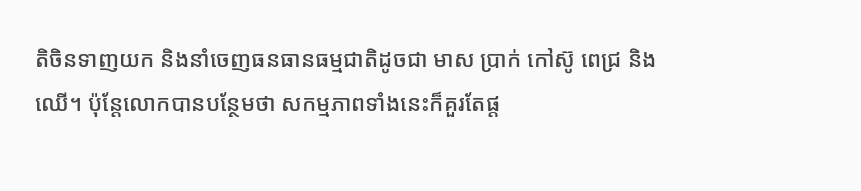តិចិនទាញយក និងនាំចេញធនធានធម្មជាតិដូចជា មាស ប្រាក់ កៅស៊ូ ពេជ្រ និងឈើ។ ប៉ុន្តែលោកបានបន្ថែមថា សកម្មភាពទាំងនេះក៏គួរតែផ្ត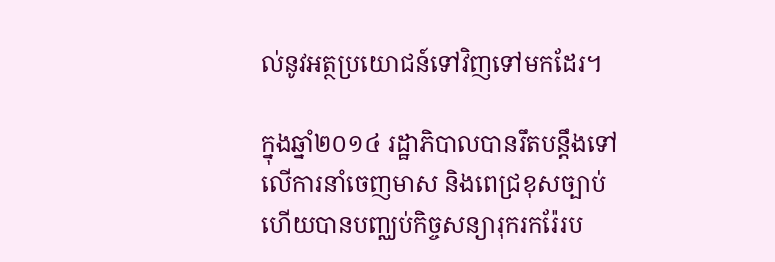ល់នូវអត្ថប្រយោជន៍ទៅវិញទៅមកដែរ។

ក្នុងឆ្នាំ២០១៤ រដ្ឋាភិបាលបានរឹតបន្តឹងទៅលើការនាំចេញមាស និងពេជ្រខុសច្បាប់ ហើយបានបញ្ឈប់កិច្ចសន្យារុករករ៉ែរប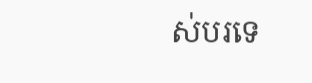ស់បរទេ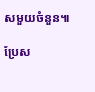សមួយចំនួន៕

ប្រែស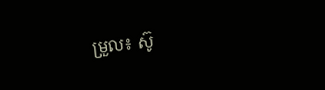ម្រួល៖ ស៊ូ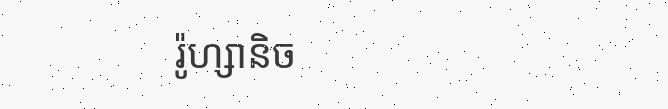រ៉ូហ្សានិច